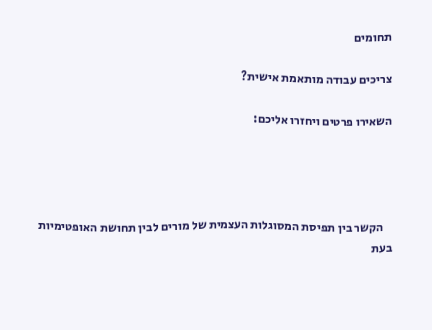תחומים

צריכים עבודה מותאמת אישית?

השאירו פרטים ויחזרו אליכם:




    הקשר בין תפיסת המסוגלות העצמית של מורים לבין תחושת האופטימיות בעת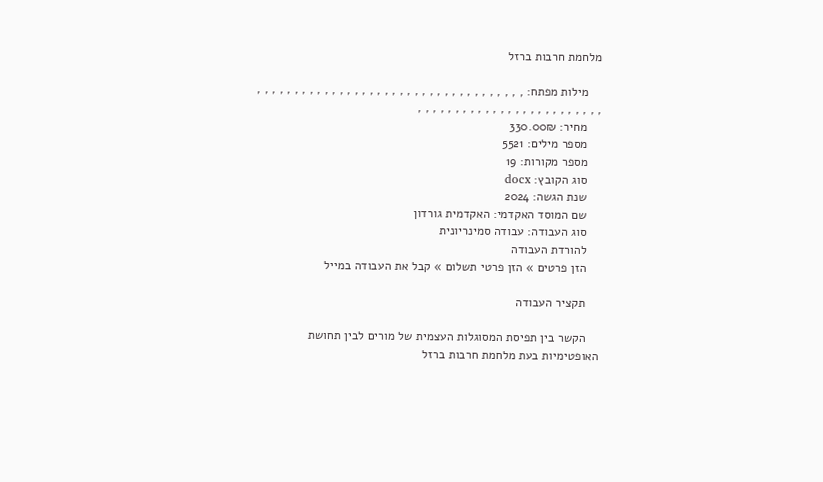מלחמת חרבות ברזל

    מילות מפתח: , , , , , , , , , , , , , , , , , , , , , , , , , , , , , , , , , , , , , , , , , , , , , , , , , , , , , , , , , , , , ,
    מחיר: 330.00₪
    מספר מילים: 5521
    מספר מקורות: 19
    סוג הקובץ: docx
    שנת הגשה: 2024
    שם המוסד האקדמי: האקדמית גורדון
    סוג העבודה: עבודה סמינריונית
    להורדת העבודה
    הזן פרטים » הזן פרטי תשלום » קבל את העבודה במייל

    תקציר העבודה

    הקשר בין תפיסת המסוגלות העצמית של מורים לבין תחושת האופטימיות בעת מלחמת חרבות ברזל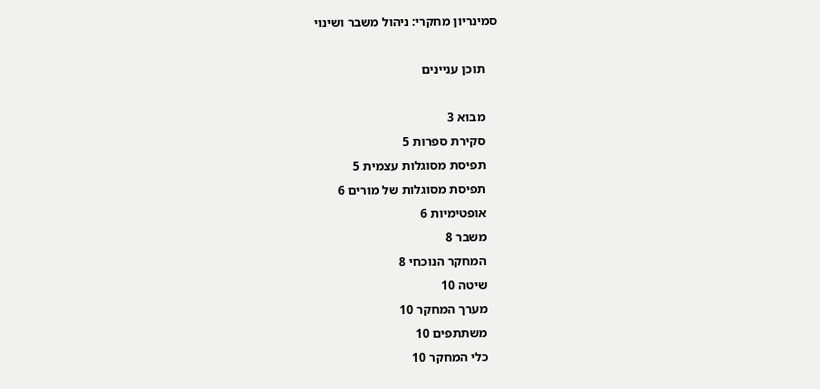סמינריון מחקרי: ניהול משבר ושינוי

    תוכן עניינים

    מבוא 3
    סקירת ספרות 5
    תפיסת מסוגלות עצמית 5
    תפיסת מסוגלות של מורים 6
    אופטימיות 6
    משבר 8
    המחקר הנוכחי 8
    שיטה 10
    מערך המחקר 10
    משתתפים 10
    כלי המחקר 10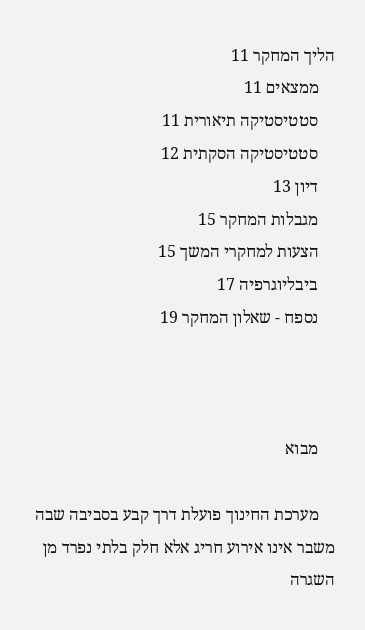הליך המחקר 11
    ממצאים 11
    סטטיסטיקה תיאורית 11
    סטטיסטיקה הסקתית 12
    דיון 13
    מגבלות המחקר 15
    הצעות למחקרי המשך 15
    ביבליוגרפיה 17
    נספח - שאלון המחקר 19



    מבוא

    מערכת החינוך פועלת דרך קבע בסביבה שבה משבר אינו אירוע חריג אלא חלק בלתי נפרד מן השגרה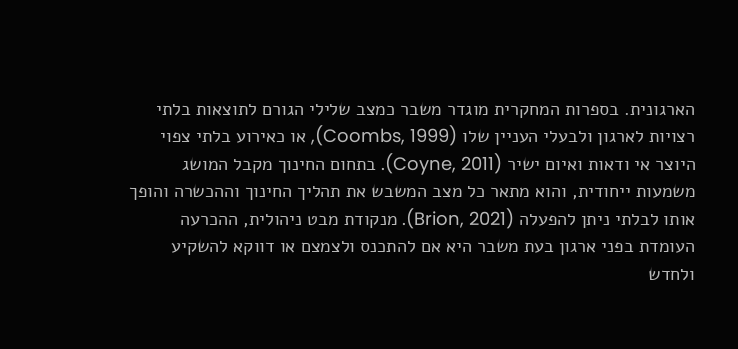הארגונית. בספרות המחקרית מוגדר משבר כמצב שלילי הגורם לתוצאות בלתי רצויות לארגון ולבעלי העניין שלו (Coombs, 1999), או כאירוע בלתי צפוי היוצר אי ודאות ואיום ישיר (Coyne, 2011). בתחום החינוך מקבל המושג משמעות ייחודית, והוא מתאר כל מצב המשבש את תהליך החינוך וההכשרה והופך אותו לבלתי ניתן להפעלה (Brion, 2021). מנקודת מבט ניהולית, ההכרעה העומדת בפני ארגון בעת משבר היא אם להתכנס ולצמצם או דווקא להשקיע ולחדש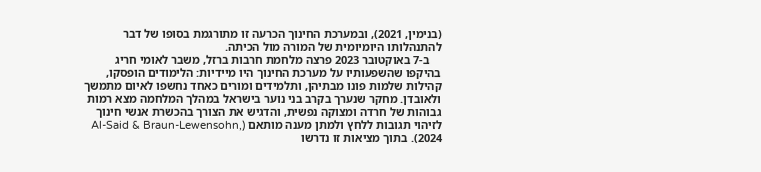(בנימין, 2021), ובמערכת החינוך הכרעה זו מתורגמת בסופו של דבר להתנהלותו היומיומית של המורה מול הכיתה.
    ב-7 באוקטובר 2023 פרצה מלחמת חרבות ברזל, משבר לאומי חריג בהיקפו שהשפעותיו על מערכת החינוך היו מיידיות: הלימודים הופסקו, קהילות שלמות פונו מבתיהן, ותלמידים ומורים כאחד נחשפו לאיום מתמשך ולאובדן. מחקר שנערך בקרב בני נוער בישראל במהלך המלחמה מצא רמות גבוהות של חרדה ומצוקה נפשית, והדגיש את הצורך בהכשרת אנשי חינוך לזיהוי תגובות ללחץ ולמתן מענה מותאם (Al-Said & Braun-Lewensohn, 2024). בתוך מציאות זו נדרשו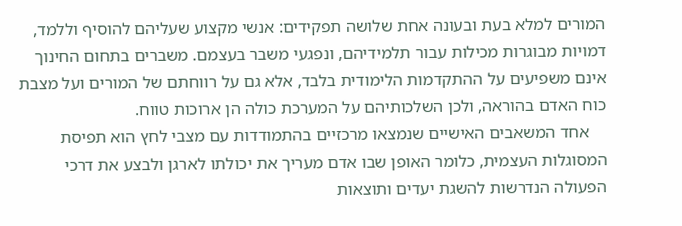המורים למלא בעת ובעונה אחת שלושה תפקידים: אנשי מקצוע שעליהם להוסיף וללמד, דמויות מבוגרות מכילות עבור תלמידיהם, ונפגעי משבר בעצמם. משברים בתחום החינוך אינם משפיעים על ההתקדמות הלימודית בלבד, אלא גם על רווחתם של המורים ועל מצבת כוח האדם בהוראה, ולכן השלכותיהם על המערכת כולה הן ארוכות טווח.
    אחד המשאבים האישיים שנמצאו מרכזיים בהתמודדות עם מצבי לחץ הוא תפיסת המסוגלות העצמית, כלומר האופן שבו אדם מעריך את יכולתו לארגן ולבצע את דרכי הפעולה הנדרשות להשגת יעדים ותוצאות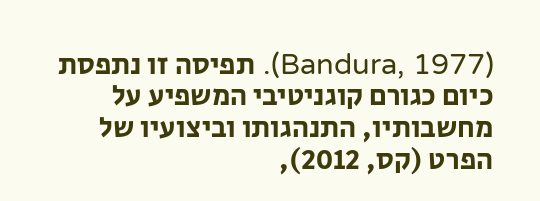(Bandura, 1977). תפיסה זו נתפסת כיום כגורם קוגניטיבי המשפיע על מחשבותיו, התנהגותו וביצועיו של הפרט (קס, 2012),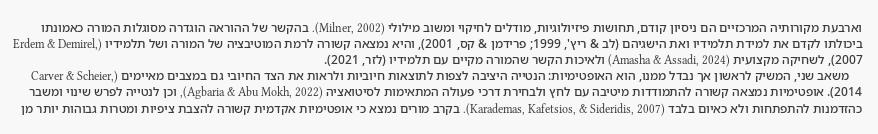וארבעת מקורותיה המרכזיים הם ניסיון קודם, תחושות פיזיולוגיות, מודלים לחיקוי ומשוב מילולי (Milner, 2002). בהקשר של ההוראה הוגדרה מסוגלות המורה כאמונתו ביכולתו לקדם את למידת תלמידיו ואת הישגיהם (לב & ריץ', 1999; פרידמן & קס, 2001), והיא נמצאה קשורה לרמת המוטיבציה של המורה ושל תלמידיו (Erdem & Demirel, 2007), לשחיקה מקצועית (Amasha & Assadi, 2024) ולאיכות הקשר שהמורה מקיים עם תלמידיו (לזר, 2021).
    משאב שני, המשיק לראשון אך נבדל ממנו, הוא האופטימיות: הנטייה היציבה לצפות לתוצאות חיוביות ולראות את הצד החיובי גם במצבים מאיימים (Carver & Scheier, 2014). אופטימיות נמצאה קשורה להתמודדות מיטיבה עם לחץ ולבחירת דרכי פעולה המתאימות לסיטואציה (Agbaria & Abu Mokh, 2022), וכן לנטייה לפרש שינוי ומשבר כהזדמנות להתפתחות ולא כאיום בלבד (Karademas, Kafetsios, & Sideridis, 2007). בקרב מורים נמצא כי אופטימיות אקדמית קשורה להצבת ציפיות ומטרות גבוהות יותר מן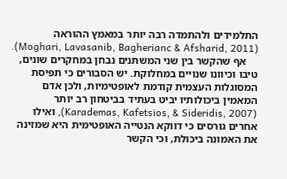התלמידים ולהתמדה רבה יותר במאמץ ההוראה (Moghari, Lavasanib, Bagherianc & Afsharid, 2011).
    אף שהקשר בין שני המשתנים נבחן במחקרים שונים, טיבו וכיוונו שנויים במחלוקת. יש הסבורים כי תפיסת המסוגלות העצמית קודמת לאופטימיות, ולכן אדם המאמין ביכולותיו יביט בעתיד בביטחון רב יותר (Karademas, Kafetsios, & Sideridis, 2007), ואילו אחרים גורסים כי דווקא הנטייה האופטימית היא שמזינה את האמונה ביכולת, וכי הקשר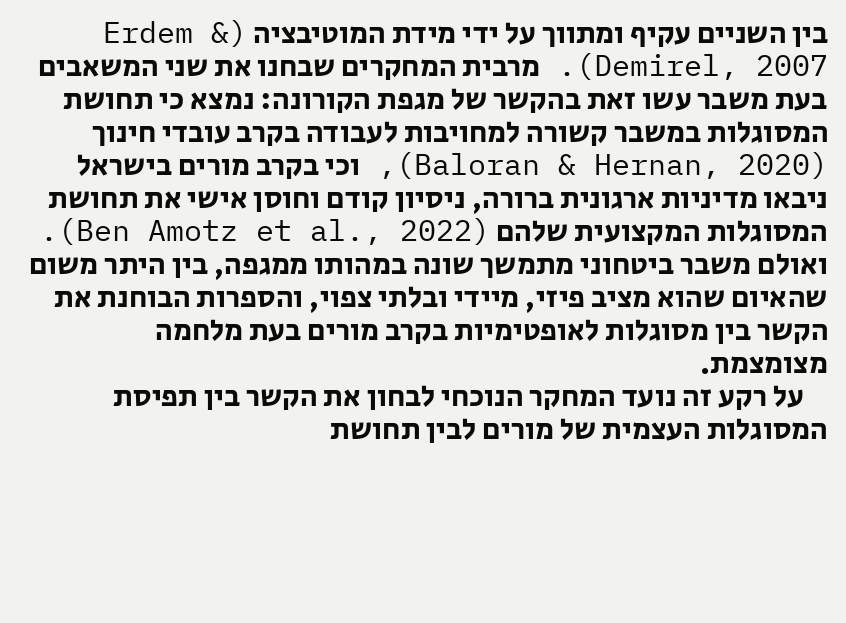בין השניים עקיף ומתווך על ידי מידת המוטיבציה (Erdem & Demirel, 2007). מרבית המחקרים שבחנו את שני המשאבים בעת משבר עשו זאת בהקשר של מגפת הקורונה: נמצא כי תחושת המסוגלות במשבר קשורה למחויבות לעבודה בקרב עובדי חינוך (Baloran & Hernan, 2020), וכי בקרב מורים בישראל ניבאו מדיניות ארגונית ברורה, ניסיון קודם וחוסן אישי את תחושת המסוגלות המקצועית שלהם (Ben Amotz et al., 2022). ואולם משבר ביטחוני מתמשך שונה במהותו ממגפה, בין היתר משום שהאיום שהוא מציב פיזי, מיידי ובלתי צפוי, והספרות הבוחנת את הקשר בין מסוגלות לאופטימיות בקרב מורים בעת מלחמה מצומצמת.
    על רקע זה נועד המחקר הנוכחי לבחון את הקשר בין תפיסת המסוגלות העצמית של מורים לבין תחושת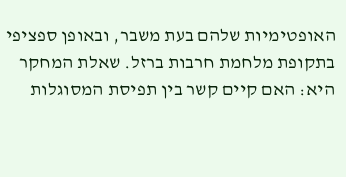האופטימיות שלהם בעת משבר, ובאופן ספציפי בתקופת מלחמת חרבות ברזל. שאלת המחקר היא: האם קיים קשר בין תפיסת המסוגלות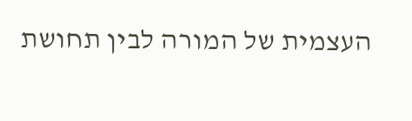העצמית של המורה לבין תחושת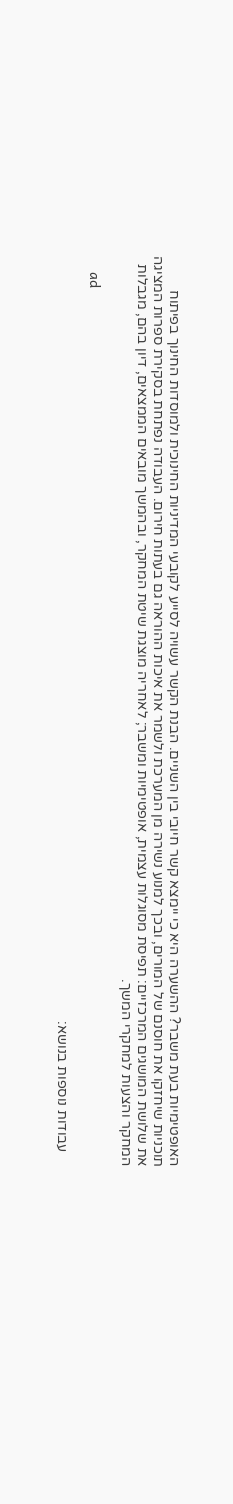האופטימיות בעת משבר? ההשערה היא כי יימצא קשר חיובי בין השניים. הבנת הקשר עשויה לסייע לקובעי המדיניות החינוכית ולמוסדות החינוך בפיתוח תוכניות שיחזקו את חוסנם של המורים, ובכך למנוע נשירה מן המערכת ולשמר את איכות ההוראה גם בעתות חירום. העבודה נפתחת בסקירת ספרות המציגה את שלושת המושגים המרכזיים: תפיסת מסוגלות עצמית, אופטימיות ומשבר; לאחריה מוצגת שיטת המחקר, ובהמשך מובאים הממצאים, דיון בהם, מגבלות המחקר והצעות למחקרי המשך.

    ad

    עבודות נוספות בנושא: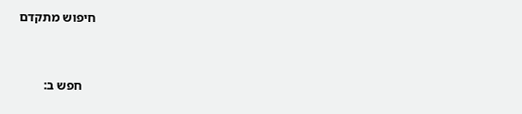חיפוש מתקדם


    חפש ב: